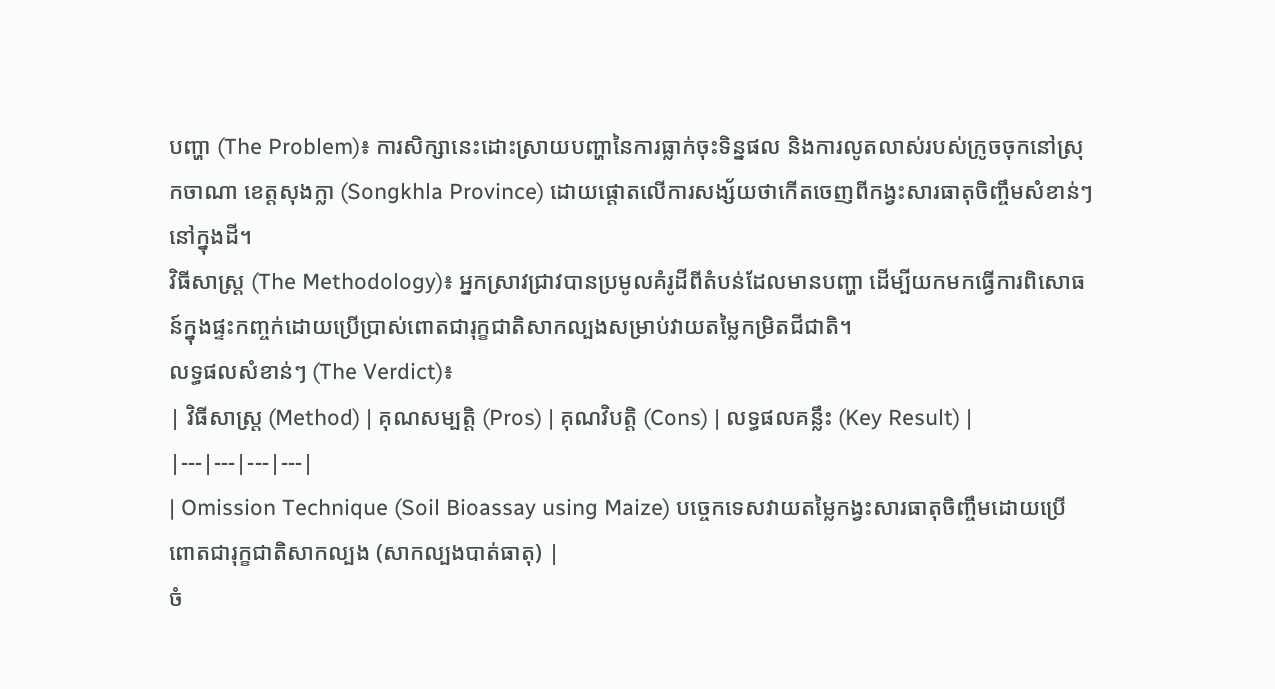បញ្ហា (The Problem)៖ ការសិក្សានេះដោះស្រាយបញ្ហានៃការធ្លាក់ចុះទិន្នផល និងការលូតលាស់របស់ក្រូចចុកនៅស្រុកចាណា ខេត្តសុងក្លា (Songkhla Province) ដោយផ្តោតលើការសង្ស័យថាកើតចេញពីកង្វះសារធាតុចិញ្ចឹមសំខាន់ៗនៅក្នុងដី។
វិធីសាស្ត្រ (The Methodology)៖ អ្នកស្រាវជ្រាវបានប្រមូលគំរូដីពីតំបន់ដែលមានបញ្ហា ដើម្បីយកមកធ្វើការពិសោធន៍ក្នុងផ្ទះកញ្ចក់ដោយប្រើប្រាស់ពោតជារុក្ខជាតិសាកល្បងសម្រាប់វាយតម្លៃកម្រិតជីជាតិ។
លទ្ធផលសំខាន់ៗ (The Verdict)៖
| វិធីសាស្ត្រ (Method) | គុណសម្បត្តិ (Pros) | គុណវិបត្តិ (Cons) | លទ្ធផលគន្លឹះ (Key Result) |
|---|---|---|---|
| Omission Technique (Soil Bioassay using Maize) បច្ចេកទេសវាយតម្លៃកង្វះសារធាតុចិញ្ចឹមដោយប្រើពោតជារុក្ខជាតិសាកល្បង (សាកល្បងបាត់ធាតុ) |
ចំ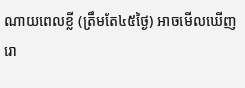ណាយពេលខ្លី (ត្រឹមតែ៤៥ថ្ងៃ) អាចមើលឃើញរោ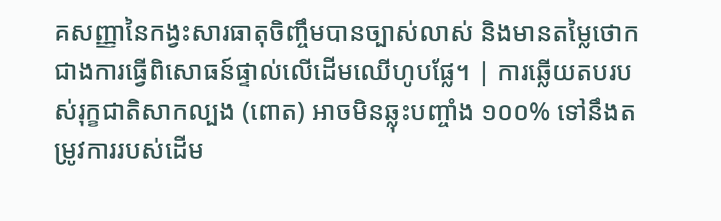គសញ្ញានៃកង្វះសារធាតុចិញ្ចឹមបានច្បាស់លាស់ និងមានតម្លៃថោកជាងការធ្វើពិសោធន៍ផ្ទាល់លើដើមឈើហូបផ្លែ។ | ការឆ្លើយតបរបស់រុក្ខជាតិសាកល្បង (ពោត) អាចមិនឆ្លុះបញ្ចាំង ១០០% ទៅនឹងតម្រូវការរបស់ដើម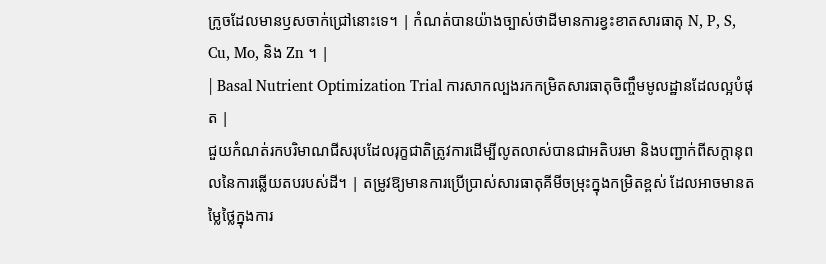ក្រូចដែលមានឫសចាក់ជ្រៅនោះទេ។ | កំណត់បានយ៉ាងច្បាស់ថាដីមានការខ្វះខាតសារធាតុ N, P, S, Cu, Mo, និង Zn ។ |
| Basal Nutrient Optimization Trial ការសាកល្បងរកកម្រិតសារធាតុចិញ្ចឹមមូលដ្ឋានដែលល្អបំផុត |
ជួយកំណត់រកបរិមាណជីសរុបដែលរុក្ខជាតិត្រូវការដើម្បីលូតលាស់បានជាអតិបរមា និងបញ្ជាក់ពីសក្តានុពលនៃការឆ្លើយតបរបស់ដី។ | តម្រូវឱ្យមានការប្រើប្រាស់សារធាតុគីមីចម្រុះក្នុងកម្រិតខ្ពស់ ដែលអាចមានតម្លៃថ្លៃក្នុងការ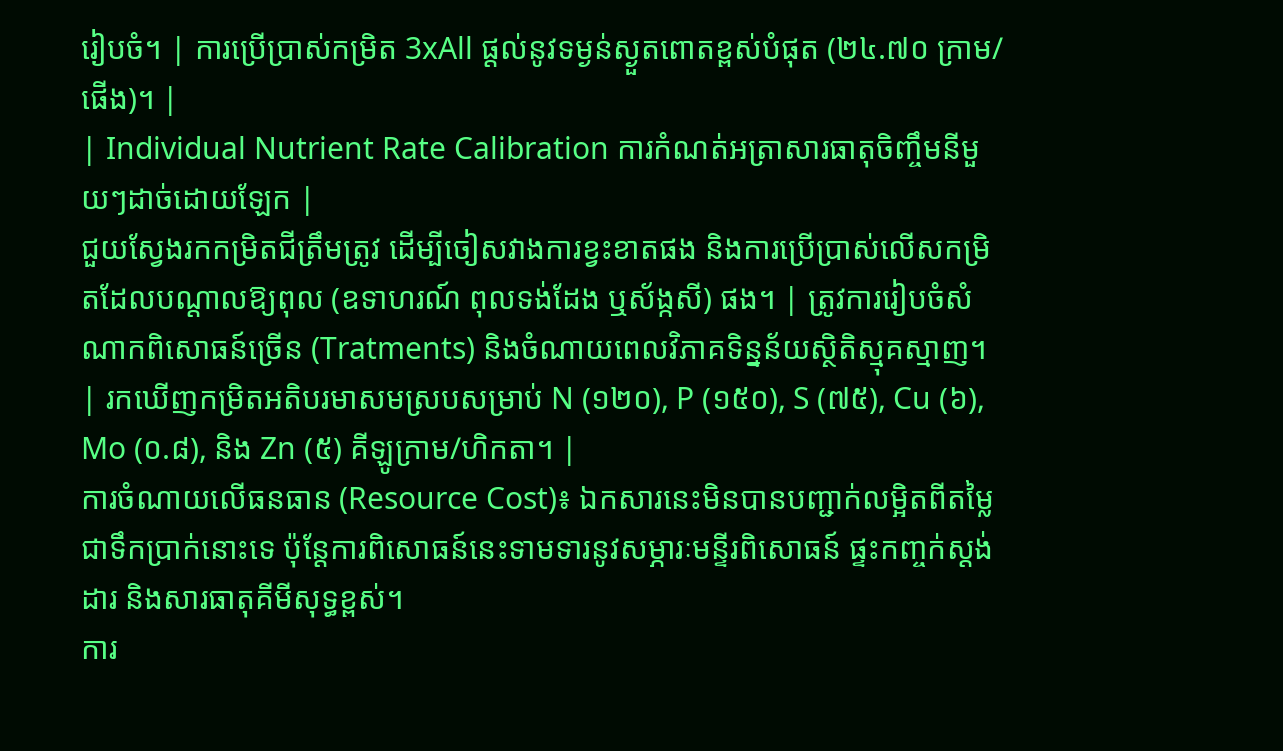រៀបចំ។ | ការប្រើប្រាស់កម្រិត 3xAll ផ្តល់នូវទម្ងន់ស្ងួតពោតខ្ពស់បំផុត (២៤.៧០ ក្រាម/ផើង)។ |
| Individual Nutrient Rate Calibration ការកំណត់អត្រាសារធាតុចិញ្ចឹមនីមួយៗដាច់ដោយឡែក |
ជួយស្វែងរកកម្រិតជីត្រឹមត្រូវ ដើម្បីចៀសវាងការខ្វះខាតផង និងការប្រើប្រាស់លើសកម្រិតដែលបណ្ដាលឱ្យពុល (ឧទាហរណ៍ ពុលទង់ដែង ឬស័ង្កសី) ផង។ | ត្រូវការរៀបចំសំណាកពិសោធន៍ច្រើន (Tratments) និងចំណាយពេលវិភាគទិន្នន័យស្ថិតិស្មុគស្មាញ។ | រកឃើញកម្រិតអតិបរមាសមស្របសម្រាប់ N (១២០), P (១៥០), S (៧៥), Cu (៦), Mo (០.៨), និង Zn (៥) គីឡូក្រាម/ហិកតា។ |
ការចំណាយលើធនធាន (Resource Cost)៖ ឯកសារនេះមិនបានបញ្ជាក់លម្អិតពីតម្លៃជាទឹកប្រាក់នោះទេ ប៉ុន្តែការពិសោធន៍នេះទាមទារនូវសម្ភារៈមន្ទីរពិសោធន៍ ផ្ទះកញ្ចក់ស្តង់ដារ និងសារធាតុគីមីសុទ្ធខ្ពស់។
ការ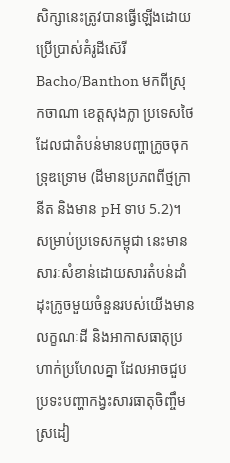សិក្សានេះត្រូវបានធ្វើឡើងដោយប្រើប្រាស់គំរូដីស៊េរី Bacho/Banthon មកពីស្រុកចាណា ខេត្តសុងក្លា ប្រទេសថៃ ដែលជាតំបន់មានបញ្ហាក្រូចចុកទ្រុឌទ្រោម (ដីមានប្រភពពីថ្មក្រានីត និងមាន pH ទាប 5.2)។ សម្រាប់ប្រទេសកម្ពុជា នេះមានសារៈសំខាន់ដោយសារតំបន់ដាំដុះក្រូចមួយចំនួនរបស់យើងមានលក្ខណៈដី និងអាកាសធាតុប្រហាក់ប្រហែលគ្នា ដែលអាចជួបប្រទះបញ្ហាកង្វះសារធាតុចិញ្ចឹមស្រដៀ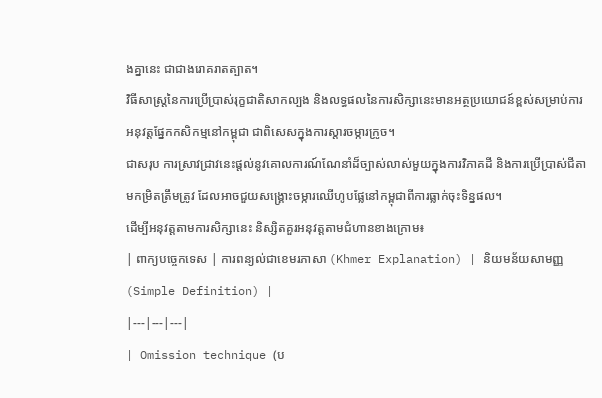ងគ្នានេះ ជាជាងរោគរាតត្បាត។
វិធីសាស្ត្រនៃការប្រើប្រាស់រុក្ខជាតិសាកល្បង និងលទ្ធផលនៃការសិក្សានេះមានអត្ថប្រយោជន៍ខ្ពស់សម្រាប់ការអនុវត្តផ្នែកកសិកម្មនៅកម្ពុជា ជាពិសេសក្នុងការស្តារចម្ការក្រូច។
ជាសរុប ការស្រាវជ្រាវនេះផ្តល់នូវគោលការណ៍ណែនាំដ៏ច្បាស់លាស់មួយក្នុងការវិភាគដី និងការប្រើប្រាស់ជីតាមកម្រិតត្រឹមត្រូវ ដែលអាចជួយសង្គ្រោះចម្ការឈើហូបផ្លែនៅកម្ពុជាពីការធ្លាក់ចុះទិន្នផល។
ដើម្បីអនុវត្តតាមការសិក្សានេះ និស្សិតគួរអនុវត្តតាមជំហានខាងក្រោម៖
| ពាក្យបច្ចេកទេស | ការពន្យល់ជាខេមរភាសា (Khmer Explanation) | និយមន័យសាមញ្ញ (Simple Definition) |
|---|---|---|
| Omission technique (ប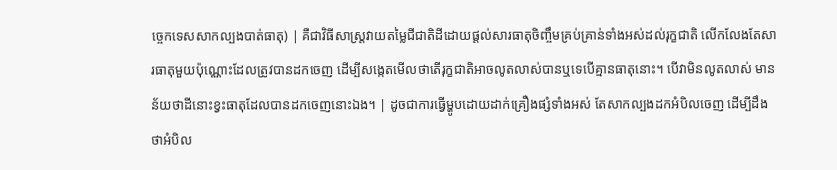ច្ចេកទេសសាកល្បងបាត់ធាតុ) | គឺជាវិធីសាស្ត្រវាយតម្លៃជីជាតិដីដោយផ្តល់សារធាតុចិញ្ចឹមគ្រប់គ្រាន់ទាំងអស់ដល់រុក្ខជាតិ លើកលែងតែសារធាតុមួយប៉ុណ្ណោះដែលត្រូវបានដកចេញ ដើម្បីសង្កេតមើលថាតើរុក្ខជាតិអាចលូតលាស់បានឬទេបើគ្មានធាតុនោះ។ បើវាមិនលូតលាស់ មានន័យថាដីនោះខ្វះធាតុដែលបានដកចេញនោះឯង។ | ដូចជាការធ្វើម្ហូបដោយដាក់គ្រឿងផ្សំទាំងអស់ តែសាកល្បងដកអំបិលចេញ ដើម្បីដឹងថាអំបិល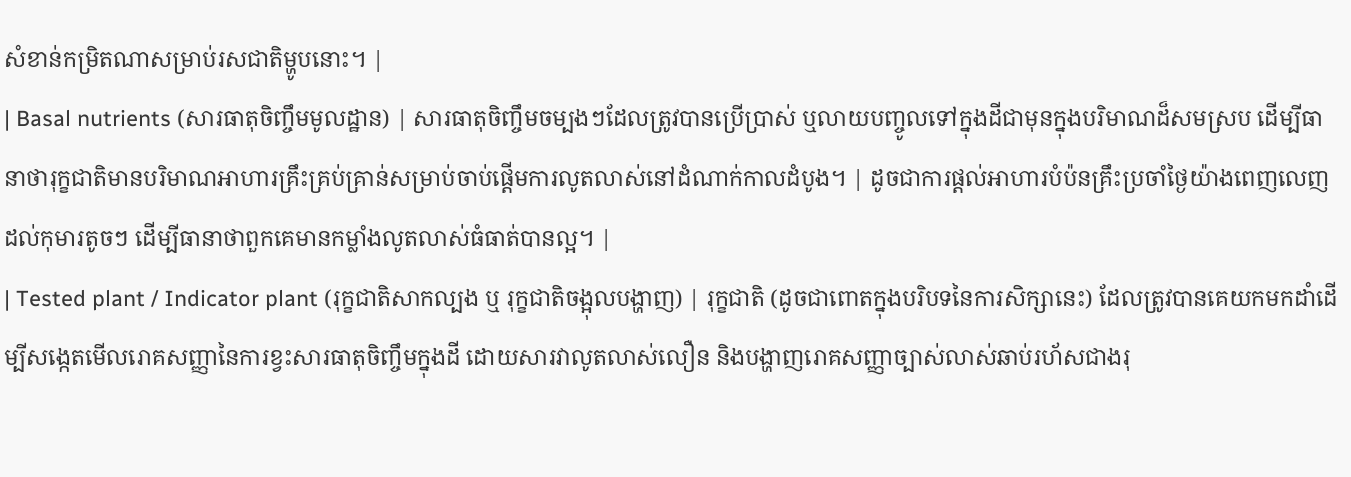សំខាន់កម្រិតណាសម្រាប់រសជាតិម្ហូបនោះ។ |
| Basal nutrients (សារធាតុចិញ្ចឹមមូលដ្ឋាន) | សារធាតុចិញ្ចឹមចម្បងៗដែលត្រូវបានប្រើប្រាស់ ឬលាយបញ្ចូលទៅក្នុងដីជាមុនក្នុងបរិមាណដ៏សមស្រប ដើម្បីធានាថារុក្ខជាតិមានបរិមាណអាហារគ្រឹះគ្រប់គ្រាន់សម្រាប់ចាប់ផ្តើមការលូតលាស់នៅដំណាក់កាលដំបូង។ | ដូចជាការផ្តល់អាហារបំប៉នគ្រឹះប្រចាំថ្ងៃយ៉ាងពេញលេញដល់កុមារតូចៗ ដើម្បីធានាថាពួកគេមានកម្លាំងលូតលាស់ធំធាត់បានល្អ។ |
| Tested plant / Indicator plant (រុក្ខជាតិសាកល្បង ឬ រុក្ខជាតិចង្អុលបង្ហាញ) | រុក្ខជាតិ (ដូចជាពោតក្នុងបរិបទនៃការសិក្សានេះ) ដែលត្រូវបានគេយកមកដាំដើម្បីសង្កេតមើលរោគសញ្ញានៃការខ្វះសារធាតុចិញ្ចឹមក្នុងដី ដោយសារវាលូតលាស់លឿន និងបង្ហាញរោគសញ្ញាច្បាស់លាស់ឆាប់រហ័សជាងរុ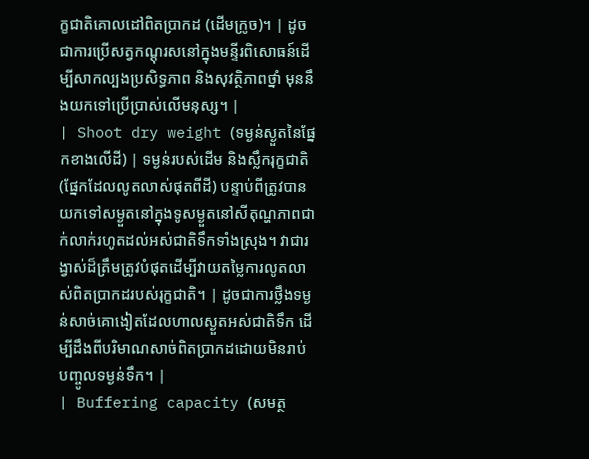ក្ខជាតិគោលដៅពិតប្រាកដ (ដើមក្រូច)។ | ដូចជាការប្រើសត្វកណ្តុរសនៅក្នុងមន្ទីរពិសោធន៍ដើម្បីសាកល្បងប្រសិទ្ធភាព និងសុវត្ថិភាពថ្នាំ មុននឹងយកទៅប្រើប្រាស់លើមនុស្ស។ |
| Shoot dry weight (ទម្ងន់ស្ងួតនៃផ្នែកខាងលើដី) | ទម្ងន់របស់ដើម និងស្លឹករុក្ខជាតិ (ផ្នែកដែលលូតលាស់ផុតពីដី) បន្ទាប់ពីត្រូវបានយកទៅសម្ងួតនៅក្នុងទូសម្ងួតនៅសីតុណ្ហភាពជាក់លាក់រហូតដល់អស់ជាតិទឹកទាំងស្រុង។ វាជារង្វាស់ដ៏ត្រឹមត្រូវបំផុតដើម្បីវាយតម្លៃការលូតលាស់ពិតប្រាកដរបស់រុក្ខជាតិ។ | ដូចជាការថ្លឹងទម្ងន់សាច់គោងៀតដែលហាលស្ងួតអស់ជាតិទឹក ដើម្បីដឹងពីបរិមាណសាច់ពិតប្រាកដដោយមិនរាប់បញ្ចូលទម្ងន់ទឹក។ |
| Buffering capacity (សមត្ថ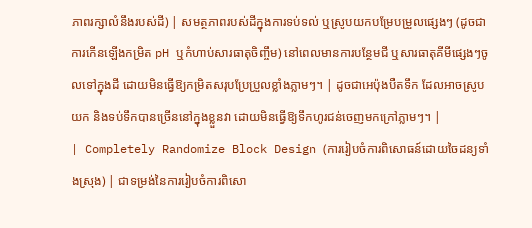ភាពរក្សាលំនឹងរបស់ដី) | សមត្ថភាពរបស់ដីក្នុងការទប់ទល់ ឬស្រូបយកបម្រែបម្រួលផ្សេងៗ (ដូចជាការកើនឡើងកម្រិត pH ឬកំហាប់សារធាតុចិញ្ចឹម) នៅពេលមានការបន្ថែមជី ឬសារធាតុគីមីផ្សេងៗចូលទៅក្នុងដី ដោយមិនធ្វើឱ្យកម្រិតសរុបប្រែប្រួលខ្លាំងភ្លាមៗ។ | ដូចជាអេប៉ុងបឺតទឹក ដែលអាចស្រូបយក និងទប់ទឹកបានច្រើននៅក្នុងខ្លួនវា ដោយមិនធ្វើឱ្យទឹកហូរជន់ចេញមកក្រៅភ្លាមៗ។ |
| Completely Randomize Block Design (ការរៀបចំការពិសោធន៍ដោយចៃដន្យទាំងស្រុង) | ជាទម្រង់នៃការរៀបចំការពិសោ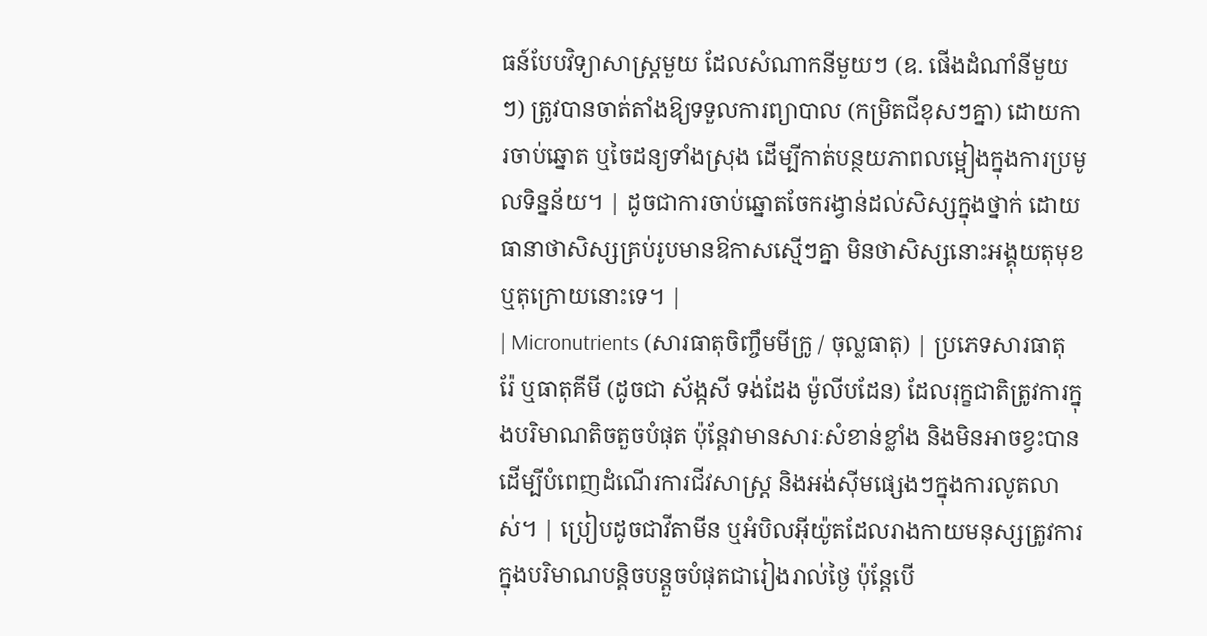ធន៍បែបវិទ្យាសាស្ត្រមួយ ដែលសំណាកនីមួយៗ (ឧ. ផើងដំណាំនីមួយៗ) ត្រូវបានចាត់តាំងឱ្យទទួលការព្យាបាល (កម្រិតជីខុសៗគ្នា) ដោយការចាប់ឆ្នោត ឬចៃដន្យទាំងស្រុង ដើម្បីកាត់បន្ថយភាពលម្អៀងក្នុងការប្រមូលទិន្នន័យ។ | ដូចជាការចាប់ឆ្នោតចែករង្វាន់ដល់សិស្សក្នុងថ្នាក់ ដោយធានាថាសិស្សគ្រប់រូបមានឱកាសស្មើៗគ្នា មិនថាសិស្សនោះអង្គុយតុមុខ ឬតុក្រោយនោះទេ។ |
| Micronutrients (សារធាតុចិញ្ចឹមមីក្រូ / ចុល្លធាតុ) | ប្រភេទសារធាតុរ៉ែ ឬធាតុគីមី (ដូចជា ស័ង្កសី ទង់ដែង ម៉ូលីបដែន) ដែលរុក្ខជាតិត្រូវការក្នុងបរិមាណតិចតួចបំផុត ប៉ុន្តែវាមានសារៈសំខាន់ខ្លាំង និងមិនអាចខ្វះបានដើម្បីបំពេញដំណើរការជីវសាស្ត្រ និងអង់ស៊ីមផ្សេងៗក្នុងការលូតលាស់។ | ប្រៀបដូចជាវីតាមីន ឬអំបិលអ៊ីយ៉ូតដែលរាងកាយមនុស្សត្រូវការក្នុងបរិមាណបន្តិចបន្តួចបំផុតជារៀងរាល់ថ្ងៃ ប៉ុន្តែបើ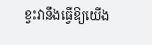ខ្វះវានឹងធ្វើឱ្យយើង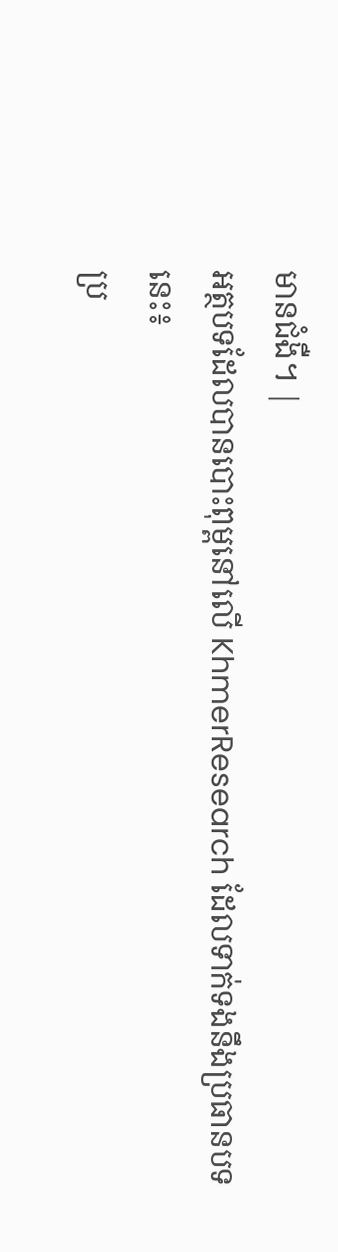មានជំងឺ។ |
អត្ថបទដែលបានបោះពុម្ពនៅលើ KhmerResearch ដែលទាក់ទងនឹងប្រធានបទនេះ៖
ប្រ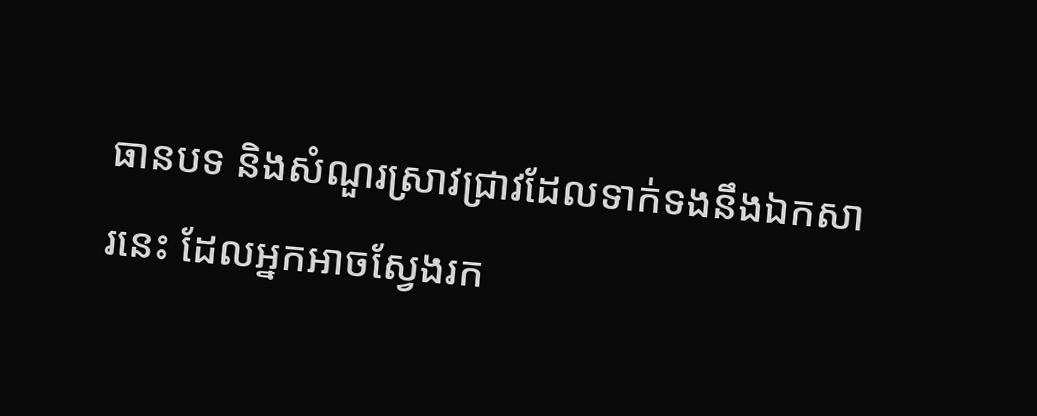ធានបទ និងសំណួរស្រាវជ្រាវដែលទាក់ទងនឹងឯកសារនេះ ដែលអ្នកអាចស្វែងរក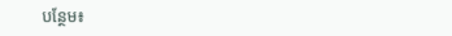បន្ថែម៖